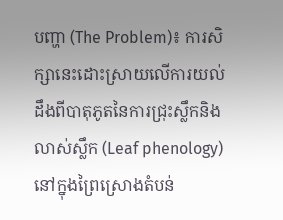បញ្ហា (The Problem)៖ ការសិក្សានេះដោះស្រាយលើការយល់ដឹងពីបាតុភូតនៃការជ្រុះស្លឹកនិងលាស់ស្លឹក (Leaf phenology) នៅក្នុងព្រៃស្រោងតំបន់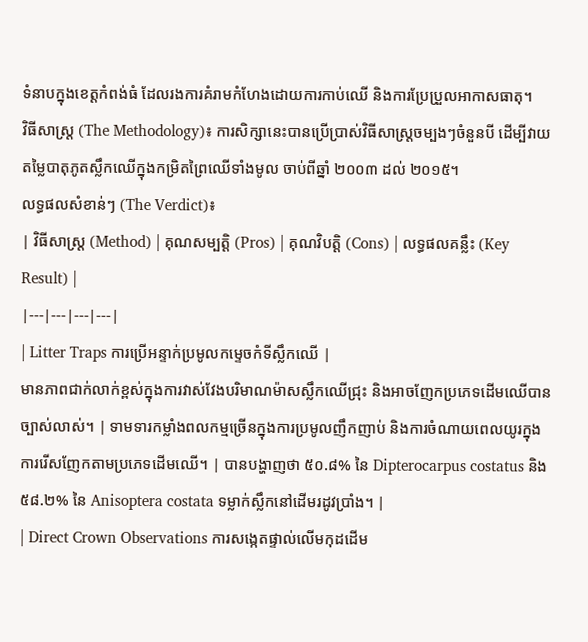ទំនាបក្នុងខេត្តកំពង់ធំ ដែលរងការគំរាមកំហែងដោយការកាប់ឈើ និងការប្រែប្រួលអាកាសធាតុ។
វិធីសាស្ត្រ (The Methodology)៖ ការសិក្សានេះបានប្រើប្រាស់វិធីសាស្ត្រចម្បងៗចំនួនបី ដើម្បីវាយតម្លៃបាតុភូតស្លឹកឈើក្នុងកម្រិតព្រៃឈើទាំងមូល ចាប់ពីឆ្នាំ ២០០៣ ដល់ ២០១៥។
លទ្ធផលសំខាន់ៗ (The Verdict)៖
| វិធីសាស្ត្រ (Method) | គុណសម្បត្តិ (Pros) | គុណវិបត្តិ (Cons) | លទ្ធផលគន្លឹះ (Key Result) |
|---|---|---|---|
| Litter Traps ការប្រើអន្ទាក់ប្រមូលកម្ទេចកំទីស្លឹកឈើ |
មានភាពជាក់លាក់ខ្ពស់ក្នុងការវាស់វែងបរិមាណម៉ាសស្លឹកឈើជ្រុះ និងអាចញែកប្រភេទដើមឈើបានច្បាស់លាស់។ | ទាមទារកម្លាំងពលកម្មច្រើនក្នុងការប្រមូលញឹកញាប់ និងការចំណាយពេលយូរក្នុងការរើសញែកតាមប្រភេទដើមឈើ។ | បានបង្ហាញថា ៥០.៨% នៃ Dipterocarpus costatus និង ៥៨.២% នៃ Anisoptera costata ទម្លាក់ស្លឹកនៅដើមរដូវប្រាំង។ |
| Direct Crown Observations ការសង្កេតផ្ទាល់លើមកុដដើម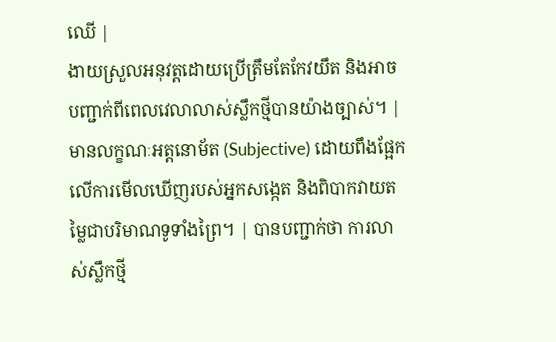ឈើ |
ងាយស្រួលអនុវត្តដោយប្រើត្រឹមតែកែវយឹត និងអាចបញ្ជាក់ពីពេលវេលាលាស់ស្លឹកថ្មីបានយ៉ាងច្បាស់។ | មានលក្ខណៈអត្តនោម័ត (Subjective) ដោយពឹងផ្អែកលើការមើលឃើញរបស់អ្នកសង្កេត និងពិបាកវាយតម្លៃជាបរិមាណទូទាំងព្រៃ។ | បានបញ្ជាក់ថា ការលាស់ស្លឹកថ្មី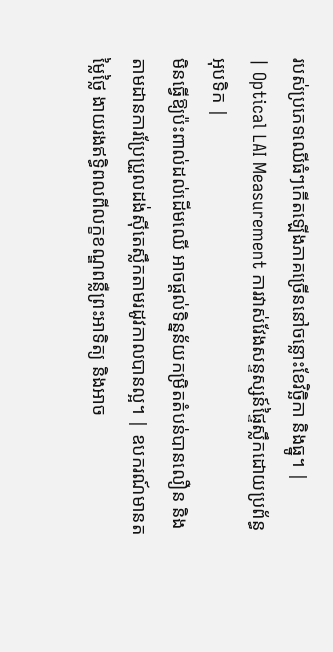របស់ប្រភេទឈើធំៗកើតឡើងភាគច្រើននៅចន្លោះខែវិច្ឆិកា និងធ្នូ។ |
| Optical LAI Measurement ការវាស់វែងសន្ទស្សន៍ផ្ទៃស្លឹកដោយប្រព័ន្ធអុបទិក |
មិនធ្វើឱ្យប៉ះពាល់ដល់ដើមឈើ អាចផ្តល់ទិន្នន័យកម្រិតតំបន់បានលឿន និងតាមដានការប្រែប្រួលដង់ស៊ីតេស្លឹកតាមរដូវកាលបានល្អ។ | ឧបករណ៍មានតម្លៃថ្លៃ ងាយរងឥទ្ធិពលពីលក្ខខណ្ឌពន្លឺព្រះអាទិត្យ និងអាច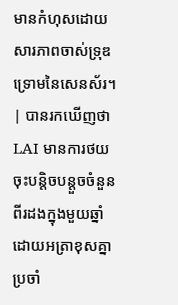មានកំហុសដោយសារភាពចាស់ទ្រុឌទ្រោមនៃសេនស័រ។ | បានរកឃើញថា LAI មានការថយចុះបន្តិចបន្តួចចំនួនពីរដងក្នុងមួយឆ្នាំ ដោយអត្រាខុសគ្នាប្រចាំ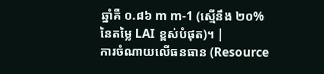ឆ្នាំគឺ ០.៨៦ m m-1 (ស្មើនឹង ២០% នៃតម្លៃ LAI ខ្ពស់បំផុត)។ |
ការចំណាយលើធនធាន (Resource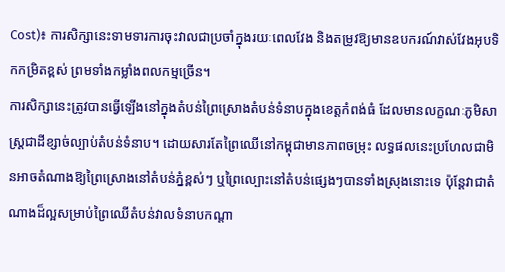Cost)៖ ការសិក្សានេះទាមទារការចុះវាលជាប្រចាំក្នុងរយៈពេលវែង និងតម្រូវឱ្យមានឧបករណ៍វាស់វែងអុបទិកកម្រិតខ្ពស់ ព្រមទាំងកម្លាំងពលកម្មច្រើន។
ការសិក្សានេះត្រូវបានធ្វើឡើងនៅក្នុងតំបន់ព្រៃស្រោងតំបន់ទំនាបក្នុងខេត្តកំពង់ធំ ដែលមានលក្ខណៈភូមិសាស្ត្រជាដីខ្សាច់ល្បាប់តំបន់ទំនាប។ ដោយសារតែព្រៃឈើនៅកម្ពុជាមានភាពចម្រុះ លទ្ធផលនេះប្រហែលជាមិនអាចតំណាងឱ្យព្រៃស្រោងនៅតំបន់ភ្នំខ្ពស់ៗ ឬព្រៃល្បោះនៅតំបន់ផ្សេងៗបានទាំងស្រុងនោះទេ ប៉ុន្តែវាជាតំណាងដ៏ល្អសម្រាប់ព្រៃឈើតំបន់វាលទំនាបកណ្តា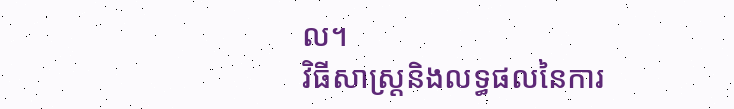ល។
វិធីសាស្ត្រនិងលទ្ធផលនៃការ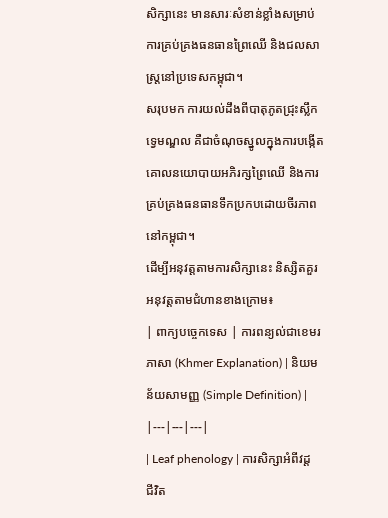សិក្សានេះ មានសារៈសំខាន់ខ្លាំងសម្រាប់ការគ្រប់គ្រងធនធានព្រៃឈើ និងជលសាស្ត្រនៅប្រទេសកម្ពុជា។
សរុបមក ការយល់ដឹងពីបាតុភូតជ្រុះស្លឹកទ្វេមណ្ឌល គឺជាចំណុចស្នូលក្នុងការបង្កើតគោលនយោបាយអភិរក្សព្រៃឈើ និងការគ្រប់គ្រងធនធានទឹកប្រកបដោយចីរភាពនៅកម្ពុជា។
ដើម្បីអនុវត្តតាមការសិក្សានេះ និស្សិតគួរអនុវត្តតាមជំហានខាងក្រោម៖
| ពាក្យបច្ចេកទេស | ការពន្យល់ជាខេមរភាសា (Khmer Explanation) | និយមន័យសាមញ្ញ (Simple Definition) |
|---|---|---|
| Leaf phenology | ការសិក្សាអំពីវដ្តជីវិត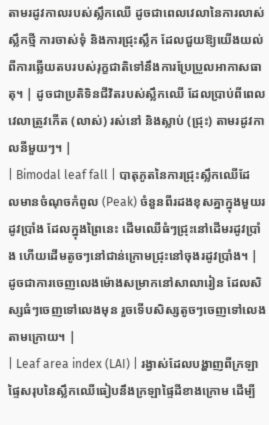តាមរដូវកាលរបស់ស្លឹកឈើ ដូចជាពេលវេលានៃការលាស់ស្លឹកថ្មី ការចាស់ទុំ និងការជ្រុះស្លឹក ដែលជួយឱ្យយើងយល់ពីការឆ្លើយតបរបស់រុក្ខជាតិទៅនឹងការប្រែប្រួលអាកាសធាតុ។ | ដូចជាប្រតិទិនជីវិតរបស់ស្លឹកឈើ ដែលប្រាប់ពីពេលវេលាត្រូវកើត (លាស់) រស់នៅ និងស្លាប់ (ជ្រុះ) តាមរដូវកាលនីមួយៗ។ |
| Bimodal leaf fall | បាតុភូតនៃការជ្រុះស្លឹកឈើដែលមានចំណុចកំពូល (Peak) ចំនួនពីរដងខុសគ្នាក្នុងមួយរដូវប្រាំង ដែលក្នុងព្រៃនេះ ដើមឈើធំៗជ្រុះនៅដើមរដូវប្រាំង ហើយដើមតូចៗនៅជាន់ក្រោមជ្រុះនៅចុងរដូវប្រាំង។ | ដូចជាការចេញលេងម៉ោងសម្រាកនៅសាលារៀន ដែលសិស្សធំៗចេញទៅលេងមុន រួចទើបសិស្សតូចៗចេញទៅលេងតាមក្រោយ។ |
| Leaf area index (LAI) | រង្វាស់ដែលបង្ហាញពីក្រឡាផ្ទៃសរុបនៃស្លឹកឈើធៀបនឹងក្រឡាផ្ទៃដីខាងក្រោម ដើម្បី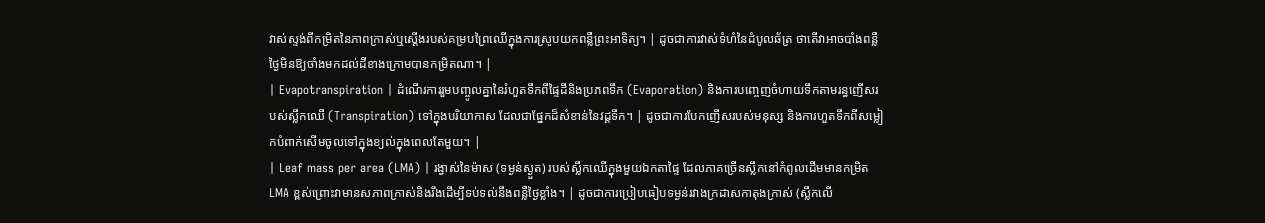វាស់ស្ទង់ពីកម្រិតនៃភាពក្រាស់ឬស្តើងរបស់គម្របព្រៃឈើក្នុងការស្រូបយកពន្លឺព្រះអាទិត្យ។ | ដូចជាការវាស់ទំហំនៃដំបូលឆ័ត្រ ថាតើវាអាចបាំងពន្លឺថ្ងៃមិនឱ្យចាំងមកដល់ដីខាងក្រោមបានកម្រិតណា។ |
| Evapotranspiration | ដំណើរការរួមបញ្ចូលគ្នានៃរំហួតទឹកពីផ្ទៃដីនិងប្រភពទឹក (Evaporation) និងការបញ្ចេញចំហាយទឹកតាមរន្ធញើសរបស់ស្លឹកឈើ (Transpiration) ទៅក្នុងបរិយាកាស ដែលជាផ្នែកដ៏សំខាន់នៃវដ្តទឹក។ | ដូចជាការបែកញើសរបស់មនុស្ស និងការហួតទឹកពីសម្លៀកបំពាក់សើមចូលទៅក្នុងខ្យល់ក្នុងពេលតែមួយ។ |
| Leaf mass per area (LMA) | រង្វាស់នៃម៉ាស (ទម្ងន់ស្ងួត) របស់ស្លឹកឈើក្នុងមួយឯកតាផ្ទៃ ដែលភាគច្រើនស្លឹកនៅកំពូលដើមមានកម្រិត LMA ខ្ពស់ព្រោះវាមានសភាពក្រាស់និងរឹងដើម្បីទប់ទល់នឹងពន្លឺថ្ងៃខ្លាំង។ | ដូចជាការប្រៀបធៀបទម្ងន់រវាងក្រដាសកាតុងក្រាស់ (ស្លឹកលើ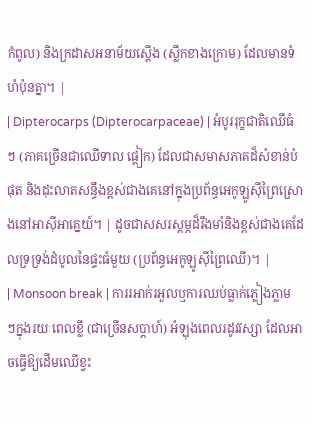កំពូល) និងក្រដាសអនាម័យស្តើង (ស្លឹកខាងក្រោម) ដែលមានទំហំប៉ុនគ្នា។ |
| Dipterocarps (Dipterocarpaceae) | អំបូររុក្ខជាតិឈើធំៗ (ភាគច្រើនជាឈើទាល ផ្ដៀក) ដែលជាសមាសភាគដ៏សំខាន់បំផុត និងដុះលាតសន្ធឹងខ្ពស់ជាងគេនៅក្នុងប្រព័ន្ធអេកូឡូស៊ីព្រៃស្រោងនៅអាស៊ីអាគ្នេយ៍។ | ដូចជាសសរស្ដម្ភដ៏រឹងមាំនិងខ្ពស់ជាងគេដែលទ្រទ្រង់ដំបូលនៃផ្ទះធំមួយ (ប្រព័ន្ធអេកូឡូស៊ីព្រៃឈើ)។ |
| Monsoon break | ការរអាក់រអួលឬការឈប់ធ្លាក់ភ្លៀងភ្លាមៗក្នុងរយៈពេលខ្លី (ជាច្រើនសប្តាហ៍) អំឡុងពេលរដូវវស្សា ដែលអាចធ្វើឱ្យដើមឈើខ្វះ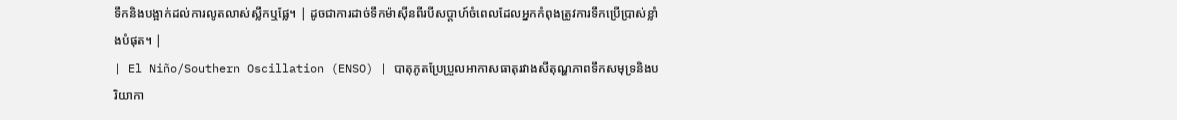ទឹកនិងបង្អាក់ដល់ការលូតលាស់ស្លឹកឬផ្លែ។ | ដូចជាការដាច់ទឹកម៉ាស៊ីនពីរបីសប្តាហ៍ចំពេលដែលអ្នកកំពុងត្រូវការទឹកប្រើប្រាស់ខ្លាំងបំផុត។ |
| El Niño/Southern Oscillation (ENSO) | បាតុភូតប្រែប្រួលអាកាសធាតុរវាងសីតុណ្ហភាពទឹកសមុទ្រនិងបរិយាកា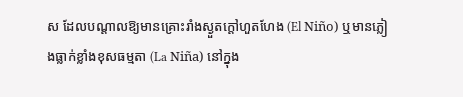ស ដែលបណ្តាលឱ្យមានគ្រោះរាំងស្ងួតក្ដៅហួតហែង (El Niño) ឬមានភ្លៀងធ្លាក់ខ្លាំងខុសធម្មតា (La Niña) នៅក្នុង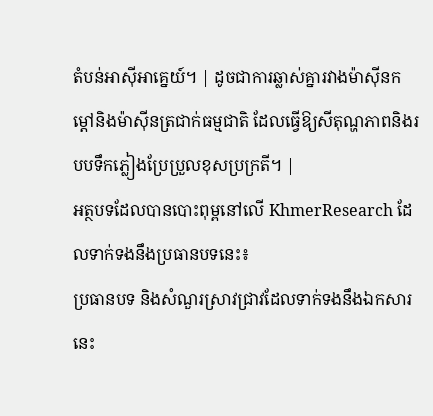តំបន់អាស៊ីអាគ្នេយ៍។ | ដូចជាការឆ្លាស់គ្នារវាងម៉ាស៊ីនកម្ដៅនិងម៉ាស៊ីនត្រជាក់ធម្មជាតិ ដែលធ្វើឱ្យសីតុណ្ហភាពនិងរបបទឹកភ្លៀងប្រែប្រួលខុសប្រក្រតី។ |
អត្ថបទដែលបានបោះពុម្ពនៅលើ KhmerResearch ដែលទាក់ទងនឹងប្រធានបទនេះ៖
ប្រធានបទ និងសំណួរស្រាវជ្រាវដែលទាក់ទងនឹងឯកសារនេះ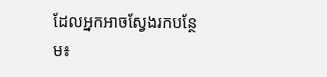ដែលអ្នកអាចស្វែងរកបន្ថែម៖